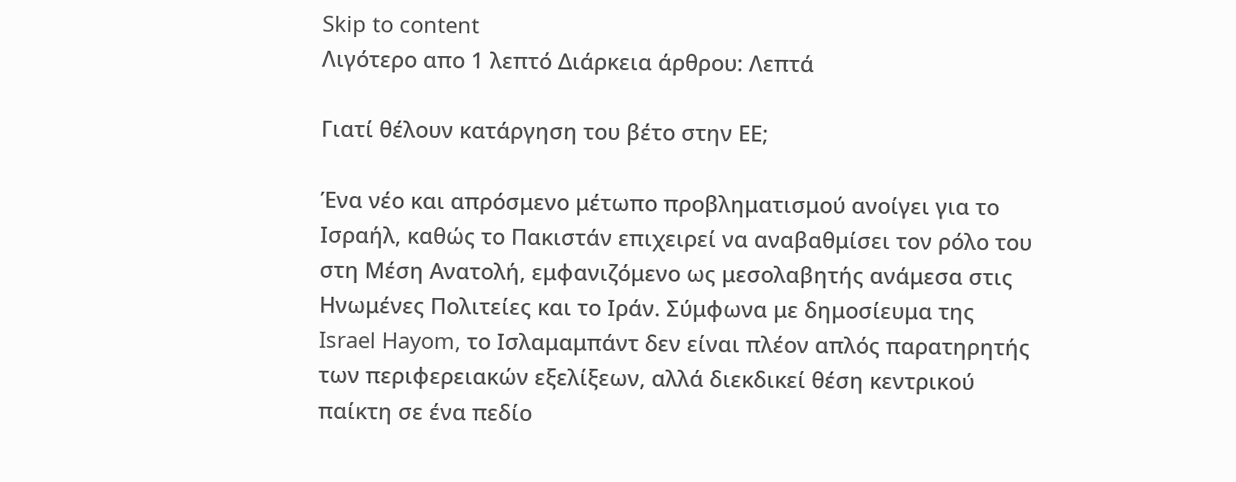Skip to content
Λιγότερο απο 1 λεπτό Διάρκεια άρθρου: Λεπτά

Γιατί θέλουν κατάργηση του βέτο στην ΕΕ;

Ένα νέο και απρόσμενο μέτωπο προβληματισμού ανοίγει για το Ισραήλ, καθώς το Πακιστάν επιχειρεί να αναβαθμίσει τον ρόλο του στη Μέση Ανατολή, εμφανιζόμενο ως μεσολαβητής ανάμεσα στις Ηνωμένες Πολιτείες και το Ιράν. Σύμφωνα με δημοσίευμα της Israel Hayom, το Ισλαμαμπάντ δεν είναι πλέον απλός παρατηρητής των περιφερειακών εξελίξεων, αλλά διεκδικεί θέση κεντρικού παίκτη σε ένα πεδίο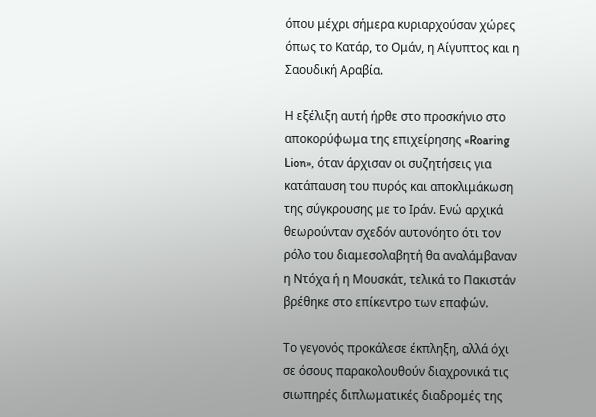όπου μέχρι σήμερα κυριαρχούσαν χώρες όπως το Κατάρ, το Ομάν, η Αίγυπτος και η Σαουδική Αραβία.

Η εξέλιξη αυτή ήρθε στο προσκήνιο στο αποκορύφωμα της επιχείρησης «Roaring Lion», όταν άρχισαν οι συζητήσεις για κατάπαυση του πυρός και αποκλιμάκωση της σύγκρουσης με το Ιράν. Ενώ αρχικά θεωρούνταν σχεδόν αυτονόητο ότι τον ρόλο του διαμεσολαβητή θα αναλάμβαναν η Ντόχα ή η Μουσκάτ, τελικά το Πακιστάν βρέθηκε στο επίκεντρο των επαφών.

Το γεγονός προκάλεσε έκπληξη, αλλά όχι σε όσους παρακολουθούν διαχρονικά τις σιωπηρές διπλωματικές διαδρομές της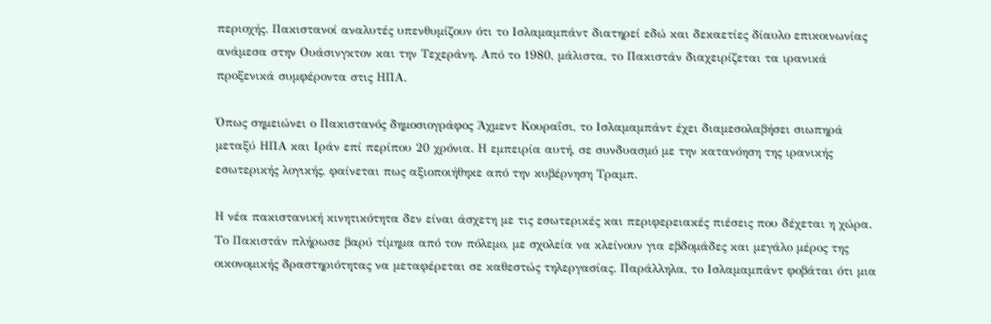περιοχής. Πακιστανοί αναλυτές υπενθυμίζουν ότι το Ισλαμαμπάντ διατηρεί εδώ και δεκαετίες δίαυλο επικοινωνίας ανάμεσα στην Ουάσινγκτον και την Τεχεράνη. Από το 1980, μάλιστα, το Πακιστάν διαχειρίζεται τα ιρανικά προξενικά συμφέροντα στις ΗΠΑ.

Όπως σημειώνει ο Πακιστανός δημοσιογράφος Άχμεντ Κουραΐσι, το Ισλαμαμπάντ έχει διαμεσολαβήσει σιωπηρά μεταξύ ΗΠΑ και Ιράν επί περίπου 20 χρόνια. Η εμπειρία αυτή, σε συνδυασμό με την κατανόηση της ιρανικής εσωτερικής λογικής, φαίνεται πως αξιοποιήθηκε από την κυβέρνηση Τραμπ.

Η νέα πακιστανική κινητικότητα δεν είναι άσχετη με τις εσωτερικές και περιφερειακές πιέσεις που δέχεται η χώρα. Το Πακιστάν πλήρωσε βαρύ τίμημα από τον πόλεμο, με σχολεία να κλείνουν για εβδομάδες και μεγάλο μέρος της οικονομικής δραστηριότητας να μεταφέρεται σε καθεστώς τηλεργασίας. Παράλληλα, το Ισλαμαμπάντ φοβάται ότι μια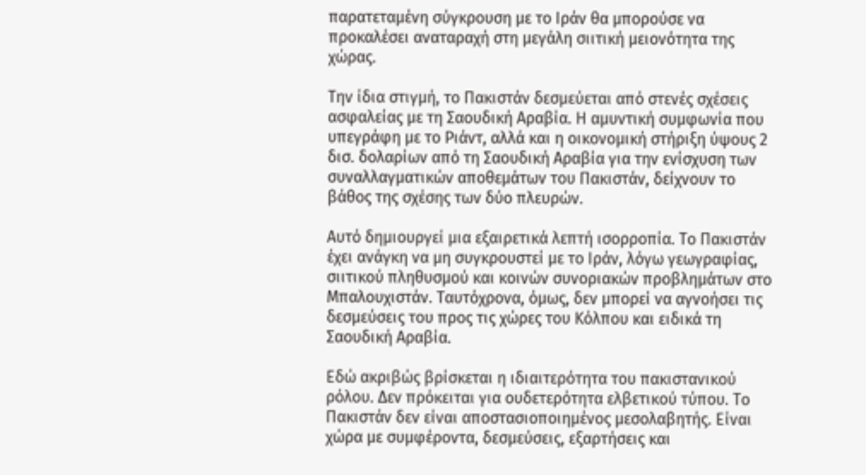παρατεταμένη σύγκρουση με το Ιράν θα μπορούσε να προκαλέσει αναταραχή στη μεγάλη σιιτική μειονότητα της χώρας.

Την ίδια στιγμή, το Πακιστάν δεσμεύεται από στενές σχέσεις ασφαλείας με τη Σαουδική Αραβία. Η αμυντική συμφωνία που υπεγράφη με το Ριάντ, αλλά και η οικονομική στήριξη ύψους 2 δισ. δολαρίων από τη Σαουδική Αραβία για την ενίσχυση των συναλλαγματικών αποθεμάτων του Πακιστάν, δείχνουν το βάθος της σχέσης των δύο πλευρών.

Αυτό δημιουργεί μια εξαιρετικά λεπτή ισορροπία. Το Πακιστάν έχει ανάγκη να μη συγκρουστεί με το Ιράν, λόγω γεωγραφίας, σιιτικού πληθυσμού και κοινών συνοριακών προβλημάτων στο Μπαλουχιστάν. Ταυτόχρονα, όμως, δεν μπορεί να αγνοήσει τις δεσμεύσεις του προς τις χώρες του Κόλπου και ειδικά τη Σαουδική Αραβία.

Εδώ ακριβώς βρίσκεται η ιδιαιτερότητα του πακιστανικού ρόλου. Δεν πρόκειται για ουδετερότητα ελβετικού τύπου. Το Πακιστάν δεν είναι αποστασιοποιημένος μεσολαβητής. Είναι χώρα με συμφέροντα, δεσμεύσεις, εξαρτήσεις και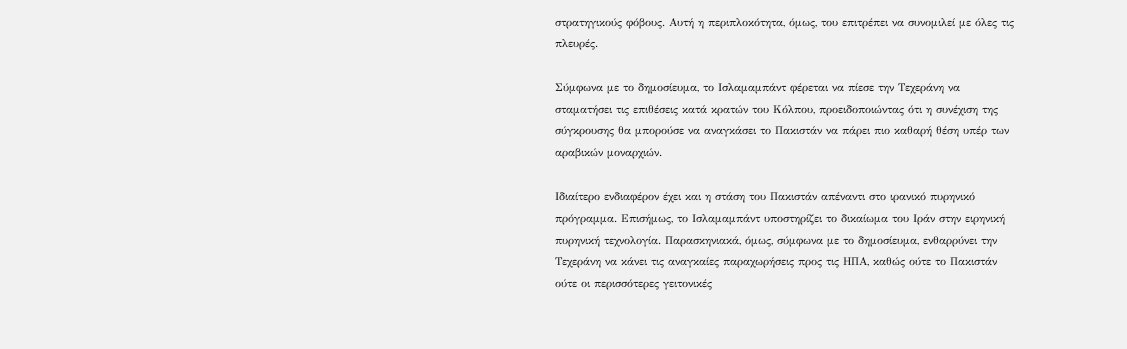στρατηγικούς φόβους. Αυτή η περιπλοκότητα, όμως, του επιτρέπει να συνομιλεί με όλες τις πλευρές.

Σύμφωνα με το δημοσίευμα, το Ισλαμαμπάντ φέρεται να πίεσε την Τεχεράνη να σταματήσει τις επιθέσεις κατά κρατών του Κόλπου, προειδοποιώντας ότι η συνέχιση της σύγκρουσης θα μπορούσε να αναγκάσει το Πακιστάν να πάρει πιο καθαρή θέση υπέρ των αραβικών μοναρχιών.

Ιδιαίτερο ενδιαφέρον έχει και η στάση του Πακιστάν απέναντι στο ιρανικό πυρηνικό πρόγραμμα. Επισήμως, το Ισλαμαμπάντ υποστηρίζει το δικαίωμα του Ιράν στην ειρηνική πυρηνική τεχνολογία. Παρασκηνιακά, όμως, σύμφωνα με το δημοσίευμα, ενθαρρύνει την Τεχεράνη να κάνει τις αναγκαίες παραχωρήσεις προς τις ΗΠΑ, καθώς ούτε το Πακιστάν ούτε οι περισσότερες γειτονικές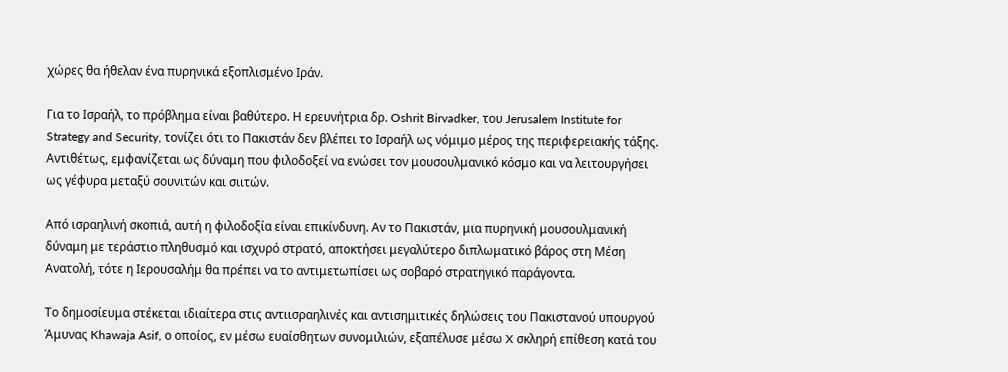χώρες θα ήθελαν ένα πυρηνικά εξοπλισμένο Ιράν.

Για το Ισραήλ, το πρόβλημα είναι βαθύτερο. Η ερευνήτρια δρ. Oshrit Birvadker, του Jerusalem Institute for Strategy and Security, τονίζει ότι το Πακιστάν δεν βλέπει το Ισραήλ ως νόμιμο μέρος της περιφερειακής τάξης. Αντιθέτως, εμφανίζεται ως δύναμη που φιλοδοξεί να ενώσει τον μουσουλμανικό κόσμο και να λειτουργήσει ως γέφυρα μεταξύ σουνιτών και σιιτών.

Από ισραηλινή σκοπιά, αυτή η φιλοδοξία είναι επικίνδυνη. Αν το Πακιστάν, μια πυρηνική μουσουλμανική δύναμη με τεράστιο πληθυσμό και ισχυρό στρατό, αποκτήσει μεγαλύτερο διπλωματικό βάρος στη Μέση Ανατολή, τότε η Ιερουσαλήμ θα πρέπει να το αντιμετωπίσει ως σοβαρό στρατηγικό παράγοντα.

Το δημοσίευμα στέκεται ιδιαίτερα στις αντιισραηλινές και αντισημιτικές δηλώσεις του Πακιστανού υπουργού Άμυνας Khawaja Asif, ο οποίος, εν μέσω ευαίσθητων συνομιλιών, εξαπέλυσε μέσω X σκληρή επίθεση κατά του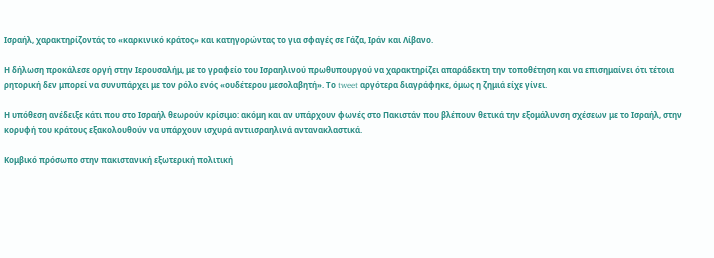Ισραήλ, χαρακτηρίζοντάς το «καρκινικό κράτος» και κατηγορώντας το για σφαγές σε Γάζα, Ιράν και Λίβανο.

Η δήλωση προκάλεσε οργή στην Ιερουσαλήμ, με το γραφείο του Ισραηλινού πρωθυπουργού να χαρακτηρίζει απαράδεκτη την τοποθέτηση και να επισημαίνει ότι τέτοια ρητορική δεν μπορεί να συνυπάρχει με τον ρόλο ενός «ουδέτερου μεσολαβητή». Το tweet αργότερα διαγράφηκε, όμως η ζημιά είχε γίνει.

Η υπόθεση ανέδειξε κάτι που στο Ισραήλ θεωρούν κρίσιμο: ακόμη και αν υπάρχουν φωνές στο Πακιστάν που βλέπουν θετικά την εξομάλυνση σχέσεων με το Ισραήλ, στην κορυφή του κράτους εξακολουθούν να υπάρχουν ισχυρά αντιισραηλινά αντανακλαστικά.

Κομβικό πρόσωπο στην πακιστανική εξωτερική πολιτική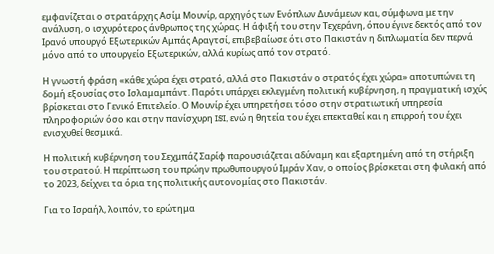εμφανίζεται ο στρατάρχης Ασίμ Μουνίρ, αρχηγός των Ενόπλων Δυνάμεων και, σύμφωνα με την ανάλυση, ο ισχυρότερος άνθρωπος της χώρας. Η άφιξή του στην Τεχεράνη, όπου έγινε δεκτός από τον Ιρανό υπουργό Εξωτερικών Αμπάς Αραγτσί, επιβεβαίωσε ότι στο Πακιστάν η διπλωματία δεν περνά μόνο από το υπουργείο Εξωτερικών, αλλά κυρίως από τον στρατό.

Η γνωστή φράση «κάθε χώρα έχει στρατό, αλλά στο Πακιστάν ο στρατός έχει χώρα» αποτυπώνει τη δομή εξουσίας στο Ισλαμαμπάντ. Παρότι υπάρχει εκλεγμένη πολιτική κυβέρνηση, η πραγματική ισχύς βρίσκεται στο Γενικό Επιτελείο. Ο Μουνίρ έχει υπηρετήσει τόσο στην στρατιωτική υπηρεσία πληροφοριών όσο και στην πανίσχυρη ISI, ενώ η θητεία του έχει επεκταθεί και η επιρροή του έχει ενισχυθεί θεσμικά.

Η πολιτική κυβέρνηση του Σεχμπάζ Σαρίφ παρουσιάζεται αδύναμη και εξαρτημένη από τη στήριξη του στρατού. Η περίπτωση του πρώην πρωθυπουργού Ιμράν Χαν, ο οποίος βρίσκεται στη φυλακή από το 2023, δείχνει τα όρια της πολιτικής αυτονομίας στο Πακιστάν.

Για το Ισραήλ, λοιπόν, το ερώτημα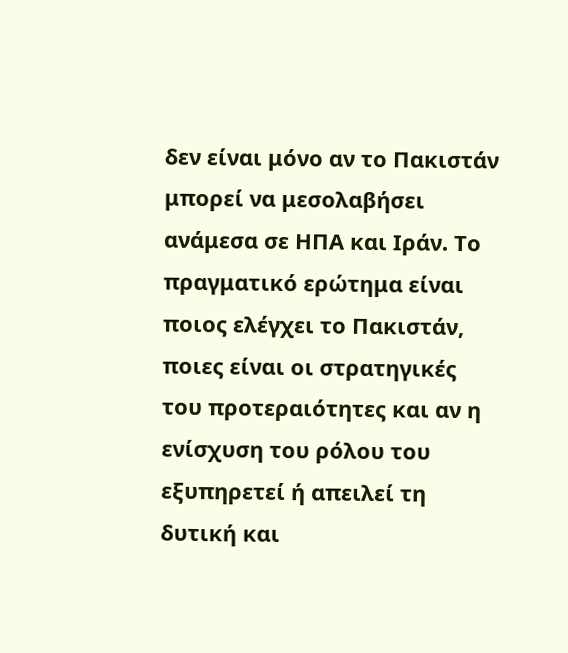δεν είναι μόνο αν το Πακιστάν μπορεί να μεσολαβήσει ανάμεσα σε ΗΠΑ και Ιράν. Το πραγματικό ερώτημα είναι ποιος ελέγχει το Πακιστάν, ποιες είναι οι στρατηγικές του προτεραιότητες και αν η ενίσχυση του ρόλου του εξυπηρετεί ή απειλεί τη δυτική και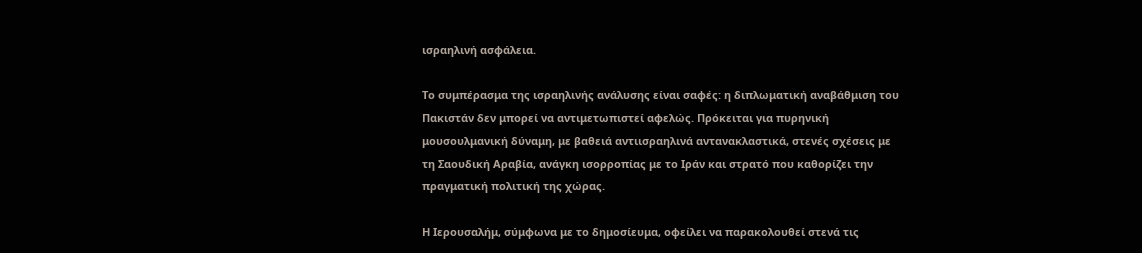ισραηλινή ασφάλεια.

Το συμπέρασμα της ισραηλινής ανάλυσης είναι σαφές: η διπλωματική αναβάθμιση του Πακιστάν δεν μπορεί να αντιμετωπιστεί αφελώς. Πρόκειται για πυρηνική μουσουλμανική δύναμη, με βαθειά αντιισραηλινά αντανακλαστικά, στενές σχέσεις με τη Σαουδική Αραβία, ανάγκη ισορροπίας με το Ιράν και στρατό που καθορίζει την πραγματική πολιτική της χώρας.

Η Ιερουσαλήμ, σύμφωνα με το δημοσίευμα, οφείλει να παρακολουθεί στενά τις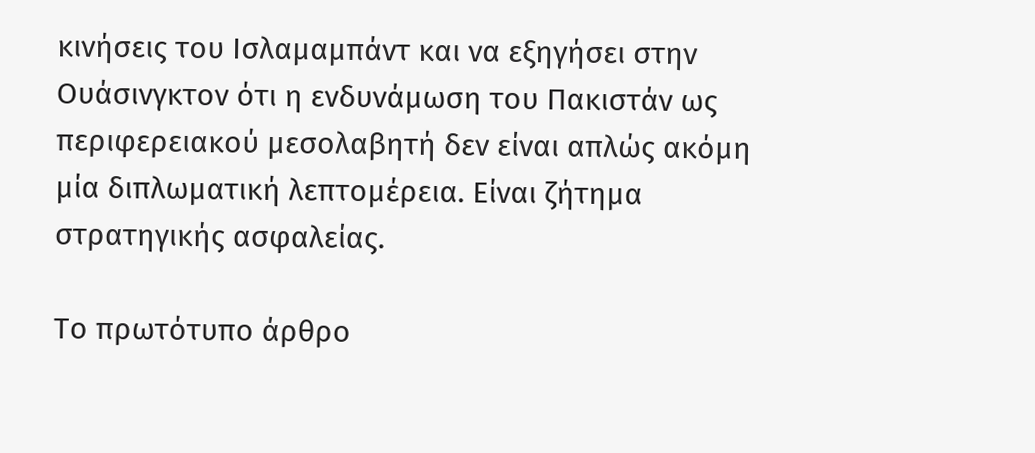κινήσεις του Ισλαμαμπάντ και να εξηγήσει στην Ουάσινγκτον ότι η ενδυνάμωση του Πακιστάν ως περιφερειακού μεσολαβητή δεν είναι απλώς ακόμη μία διπλωματική λεπτομέρεια. Είναι ζήτημα στρατηγικής ασφαλείας.

Το πρωτότυπο άρθρο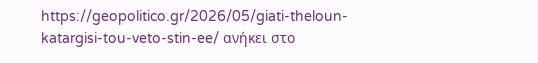https://geopolitico.gr/2026/05/giati-theloun-katargisi-tou-veto-stin-ee/ ανήκει στο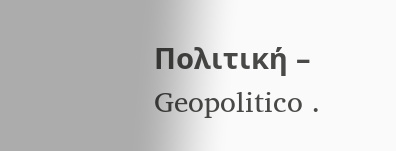Πολιτική – Geopolitico .